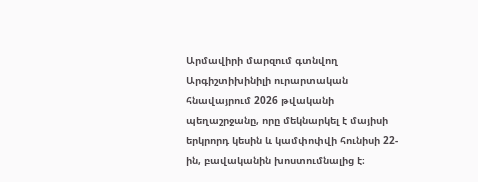Արմավիրի մարզում գտնվող Արգիշտիխինիլի ուրարտական հնավայրում 2026 թվականի պեղաշրջանը, որը մեկնարկել է մայիսի երկրորդ կեսին և կամփոփվի հունիսի 22-ին, բավականին խոստումնալից է։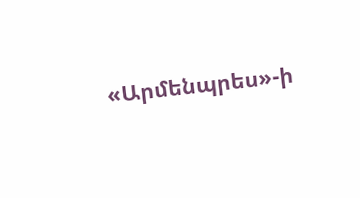«Արմենպրես»-ի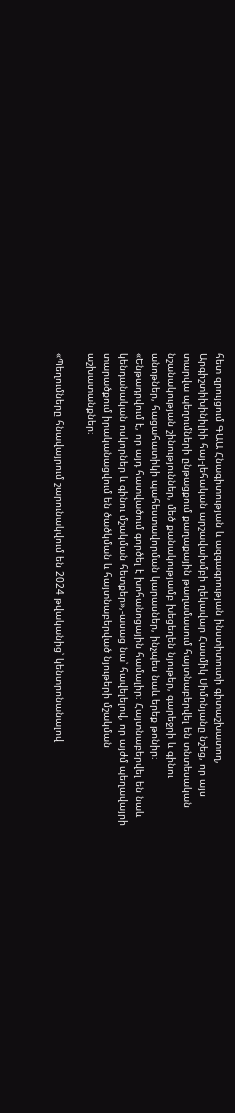հետ զրույցում ԳԱԱ Հնագիտության և ազգագրության ինստիտուտի գիտաշխատող, Արգիշտիխինիլիի հայ-լեհական արշավախմբի ղեկավար Հասմիկ Սիմոնյանը նշեց, որ այս տարվա պեղումների ընթացքում քաղաքային թաղամասում հայտնաբերվել են տնտեսական նշանակության շինություններ, մեծ քանակությամբ խեցեղեն նյութեր, գարեջրի և գինու անոթներ, հացահատիկի պահեստավորման կարասներ, ինչպես նաև երեք թոնիր։ «Ենթադրվում է, որ այդ հատվածում գործել է խոհանոցային համալիր։ Հայտնաբերվել են նաև կենդանական ոսկորներ և գինու մշակման հետքեր»,-ասաց նա՝ հավելելով, որ այժմ պեղավայրի տարածքում իրականացվում են ծածկման և հայտնաբերված նյութերի մշակման աշխատանքներ։

«Պեղումները հնավայրում շարունակվում են 2024 թվականից՝ կենտրոնանալով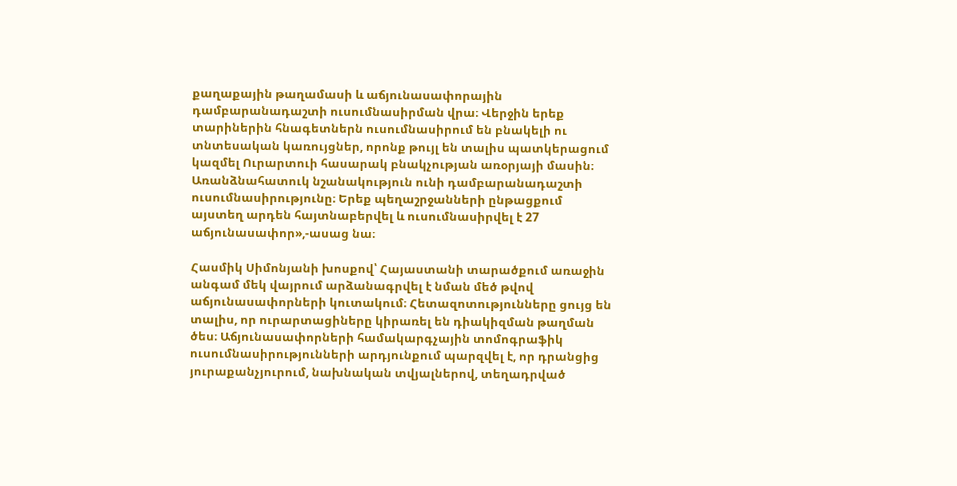քաղաքային թաղամասի և աճյունասափորային դամբարանադաշտի ուսումնասիրման վրա։ Վերջին երեք տարիներին հնագետներն ուսումնասիրում են բնակելի ու տնտեսական կառույցներ, որոնք թույլ են տալիս պատկերացում կազմել Ուրարտուի հասարակ բնակչության առօրյայի մասին։ Առանձնահատուկ նշանակություն ունի դամբարանադաշտի ուսումնասիրությունը։ Երեք պեղաշրջանների ընթացքում այստեղ արդեն հայտնաբերվել և ուսումնասիրվել է 27 աճյունասափոր»,-ասաց նա։

Հասմիկ Սիմոնյանի խոսքով՝ Հայաստանի տարածքում առաջին անգամ մեկ վայրում արձանագրվել է նման մեծ թվով աճյունասափորների կուտակում։ Հետազոտությունները ցույց են տալիս, որ ուրարտացիները կիրառել են դիակիզման թաղման ծես։ Աճյունասափորների համակարգչային տոմոգրաֆիկ ուսումնասիրությունների արդյունքում պարզվել է, որ դրանցից յուրաքանչյուրում, նախնական տվյալներով, տեղադրված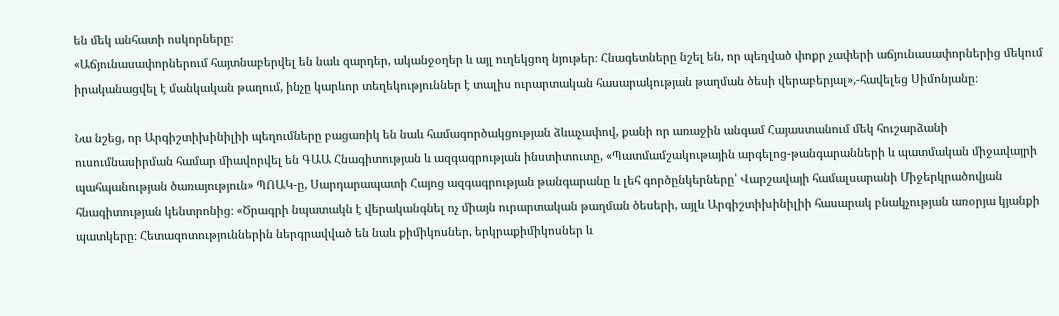են մեկ անհատի ոսկորները։
«Աճյունասափորներում հայտնաբերվել են նաև զարդեր, ականջօղեր և այլ ուղեկցող նյութեր։ Հնագետները նշել են, որ պեղված փոքր չափերի աճյունասափորներից մեկում իրականացվել է մանկական թաղում, ինչը կարևոր տեղեկություններ է տալիս ուրարտական հասարակության թաղման ծեսի վերաբերյալ»,-հավելեց Սիմոնյանը։

Նա նշեց, որ Արգիշտիխինիլիի պեղումները բացառիկ են նաև համագործակցության ձևաչափով, քանի որ առաջին անգամ Հայաստանում մեկ հուշարձանի ուսումնասիրման համար միավորվել են ԳԱԱ Հնագիտության և ազգագրության ինստիտուտը, «Պատմամշակութային արգելոց-թանգարանների և պատմական միջավայրի պահպանության ծառայություն» ՊՈԱԿ-ը, Սարդարապատի Հայոց ազգագրության թանգարանը և լեհ գործընկերները՝ Վարշավայի համալսարանի Միջերկրածովյան հնագիտության կենտրոնից։ «Ծրագրի նպատակն է վերականգնել ոչ միայն ուրարտական թաղման ծեսերի, այլև Արգիշտիխինիլիի հասարակ բնակչության առօրյա կյանքի պատկերը։ Հետազոտություններին ներգրավված են նաև քիմիկոսներ, երկրաքիմիկոսներ և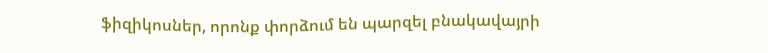ֆիզիկոսներ, որոնք փորձում են պարզել բնակավայրի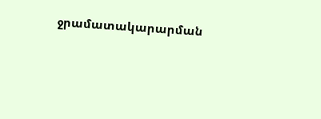ջրամատակարարման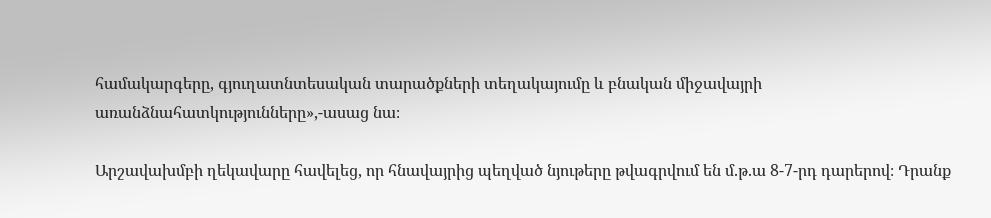համակարգերը, գյուղատնտեսական տարածքների տեղակայումը և բնական միջավայրի առանձնահատկությունները»,-ասաց նա։

Արշավախմբի ղեկավարը հավելեց, որ հնավայրից պեղված նյութերը թվագրվում են մ.թ.ա 8-7-րդ դարերով։ Դրանք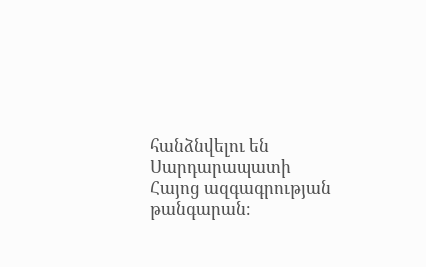հանձնվելու են Սարդարապատի Հայոց ազգագրության թանգարան։